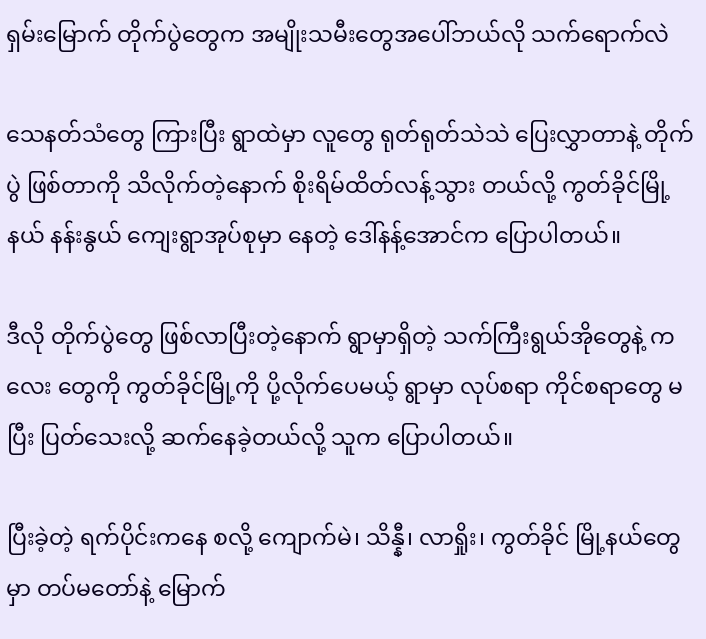ရှမ်းမြောက် တိုက်ပွဲတွေက အမျိုးသမီးတွေအပေါ်ဘယ်လို သက်ရောက်လဲ

သေနတ်သံတွေ ကြားပြီး ရွာထဲမှာ လူတွေ ရုတ်ရုတ်သဲသဲ ပြေးလွှာတာနဲ့ တိုက်ပွဲ ဖြစ်တာကို သိလိုက်တဲ့နောက် စိုးရိမ်ထိတ်လန့်သွား တယ်လို့ ကွတ်ခိုင်မြို့နယ် နန်းနွယ် ကျေးရွာအုပ်စုမှာ နေတဲ့ ဒေါ်နန့်အောင်က ပြောပါတယ်။

ဒီလို တိုက်ပွဲတွေ ဖြစ်လာပြီးတဲ့နောက် ရွာမှာရှိတဲ့ သက်ကြီးရွယ်အိုတွေနဲ့ ကလေး တွေကို ကွတ်ခိုင်မြို့ကို ပို့လိုက်ပေမယ့် ရွာမှာ လုပ်စရာ ကိုင်စရာတွေ မပြီး ပြတ်သေးလို့ ဆက်နေခဲ့တယ်လို့ သူက ပြောပါတယ်။

ပြီးခဲ့တဲ့ ရက်ပိုင်းကနေ စလို့ ကျောက်မဲ၊ သိန္နီ၊ လာရှိုး၊ ကွတ်ခိုင် မြို့နယ်တွေမှာ တပ်မတော်နဲ့ မြောက်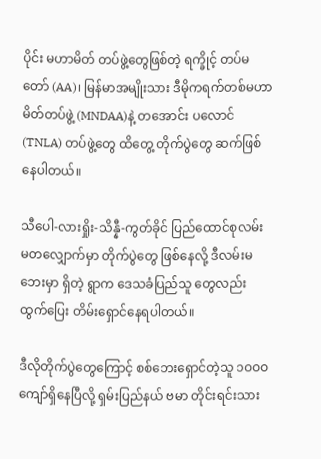ပိုင်း မဟာမိတ် တပ်ဖွဲ့တွေဖြစ်တဲ့ ရက္ခိုင့် တပ်မတော် (AA)၊ မြန်မာအမျိုးသား ဒီမိုကရက်တစ်မဟာမိတ်တပ်ဖွဲ့ (MNDAA)နဲ့ တအောင်း ပလောင် (TNLA) တပ်ဖွဲ့တွေ ထိတွေ့ တိုက်ပွဲတွေ ဆက်ဖြစ်နေပါတယ်။

သီပေါ-လားရှိုး-သိန္နီ-ကွတ်ခိုင် ပြည်ထောင်စုလမ်းမတလျှောက်မှာ တိုက်ပွဲတွေ ဖြစ်နေလို့ ဒီလမ်းမဘေးမှာ ရှိတဲ့ ရွာက ဒေသခံပြည်သူ တွေလည်း ထွက်ပြေး တိမ်းရှောင်နေရပါတယ်။

ဒီလိုတိုက်ပွဲတွေကြောင့် စစ်ဘေးရှောင်တဲ့သူ ၁ဝဝဝ ကျော်ရှိနေပြီလို့ ရှမ်းပြည်နယ် ဗမာ တိုင်းရင်းသား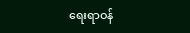ရေးရာဝန်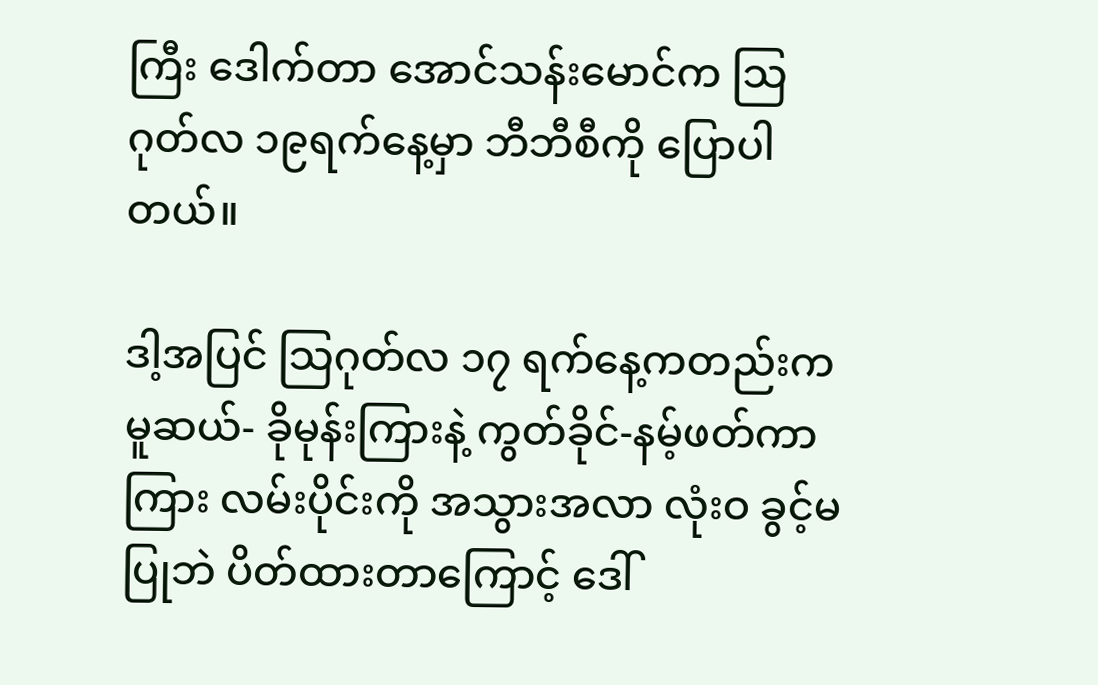ကြီး ဒေါက်တာ အောင်သန်းမောင်က သြဂုတ်လ ၁၉ရက်နေ့မှာ ဘီဘီစီကို ပြောပါတယ်။

ဒါ့အပြင် သြဂုတ်လ ၁၇ ရက်နေ့ကတည်းက မူဆယ်- ခိုမုန်းကြားနဲ့ ကွတ်ခိုင်-နမ့်ဖတ်ကာကြား လမ်းပိုင်းကို အသွားအလာ လုံးဝ ခွင့်မပြုဘဲ ပိတ်ထားတာကြောင့် ဒေါ်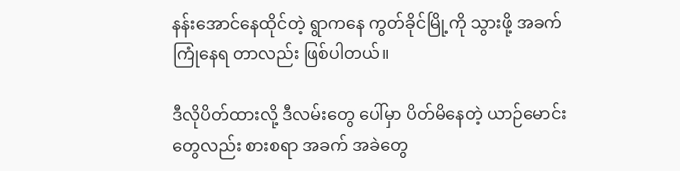နန်းအောင်နေထိုင်တဲ့ ရွာကနေ ကွတ်ခိုင်မြို့ကို သွားဖို့ အခက်ကြုံနေရ တာလည်း ဖြစ်ပါတယ်။

ဒီလိုပိတ်ထားလို့ ဒီလမ်းတွေ ပေါ်မှာ ပိတ်မိနေတဲ့ ယာဉ်မောင်းတွေလည်း စားစရာ အခက် အခဲတွေ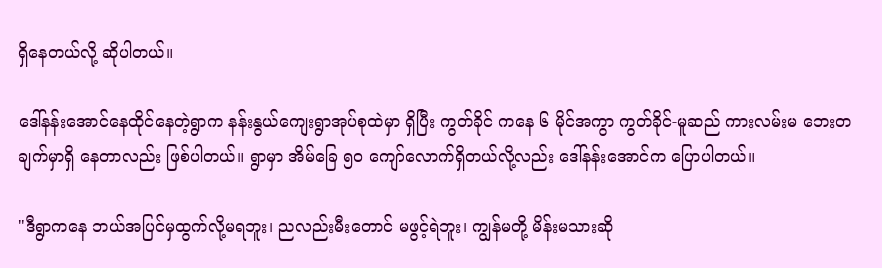ရှိနေတယ်လို့ ဆိုပါတယ်။

ဒေါ်နန်းအောင်နေထိုင်နေတဲ့ရွာက နန်းနွယ်ကျေးရွာအုပ်စုထဲမှာ ရှိပြီး ကွတ်ခိုင် ကနေ ၆ မိုင်အကွာ ကွတ်ခိုင်-မူဆည် ကားလမ်းမ ဘေးတချက်မှာရှိ နေတာလည်း ဖြစ်ပါတယ်။ ရွာမှာ အိမ်ခြေ ၅ဝ ကျော်လောက်ရှိတယ်လို့လည်း ဒေါ်နန်းအောင်က ပြောပါတယ်။

"ဒီရွာကနေ ဘယ်အပြင်မှထွက်လို့မရဘူး၊ ညလည်းမီးတောင် မဖွင့်ရဲဘူး၊ ကျွန်မတို့ မိန်းမသားဆို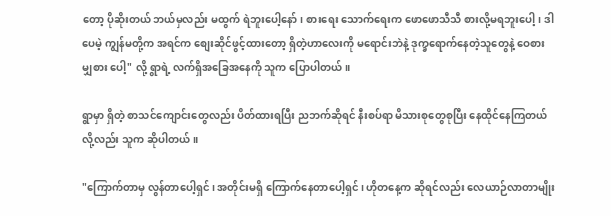တော့ ပိုဆိုးတယ် ဘယ်မှလည်း မထွက် ရဲဘူးပေါ့နော်၊ စားရေး သောက်ရေးက ဖောဖောသီသီ စားလို့မရဘူးပေါ့၊ ဒါပေမဲ့ ကျွန်မတို့က အရင်က စျေးဆိုင်ဖွင့်ထားတော့ ရှိတဲ့ဟာလေးကို မရောင်းဘဲနဲ့ ဒုက္ခရောက်နေတဲ့သူတွေနဲ့ ဝေစား မျှစား ပေါ့" လို့ ရွာရဲ့ လက်ရှိအခြေအနေကို သူက ပြောပါတယ်။

ရွာမှာ ရှိတဲ့ စာသင်ကျောင်းတွေလည်း ပိတ်ထားရပြီး ညဘက်ဆိုရင် နီးစပ်ရာ မိသားစုတွေစုပြီး နေထိုင်နေကြတယ်လို့လည်း သူက ဆိုပါတယ်။

"ကြောက်တာမှ လွန်တာပေါ့ရှင်၊ အတိုင်းမရှိ ကြောက်နေတာပေါ့ရှင်၊ ဟိုတနေ့က ဆိုရင်လည်း လေယာဉ်လာတာမျိုး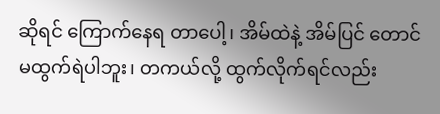ဆိုရင် ကြောက်နေရ တာပေါ့၊ အိမ်ထဲနဲ့ အိမ်ပြင် တောင် မထွက်ရဲပါဘူး၊ တကယ်လို့ ထွက်လိုက်ရင်လည်း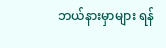ဘယ်နားမှာများ ရန်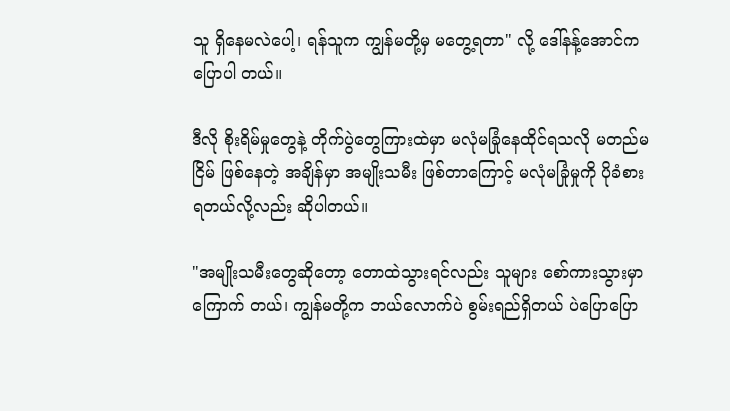သူ ရှိနေမလဲပေါ့၊ ရန်သူက ကျွန်မတို့မှ မတွေ့ရတာ" လို့ ဒေါ်နန့်အောင်က ပြောပါ တယ်။

ဒီလို စိုးရိမ်မှုတွေနဲ့ တိုက်ပွဲတွေကြားထဲမှာ မလုံမခြုံနေထိုင်ရသလို မတည်မငြိမ် ဖြစ်နေတဲ့ အချိန်မှာ အမျိုးသမီး ဖြစ်တာကြောင့် မလုံမခြုံမှုကို ပိုခံစားရတယ်လို့လည်း ဆိုပါတယ်။

"အမျိုးသမီးတွေဆိုတော့ တောထဲသွားရင်လည်း သူများ စော်ကားသွားမှာ ကြောက် တယ်၊ ကျွန်မတို့က ဘယ်လောက်ပဲ စွမ်းရည်ရှိတယ် ပဲပြောပြော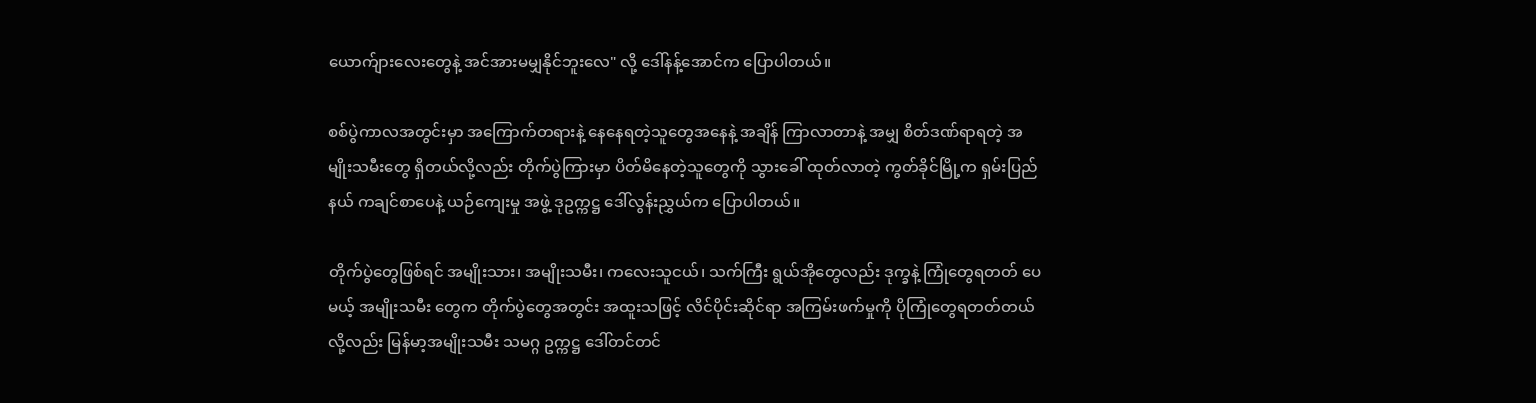ယောက်ျားလေးတွေနဲ့ အင်အားမမျှနိုင်ဘူးလေ" လို့ ဒေါ်နန့်အောင်က ပြောပါတယ်။

စစ်ပွဲကာလအတွင်းမှာ အကြောက်တရားနဲ့ နေနေရတဲ့သူတွေအနေနဲ့ အချိန် ကြာလာတာနဲ့ အမျှ စိတ်ဒဏ်ရာရတဲ့ အမျိုးသမီးတွေ ရှိတယ်လို့လည်း တိုက်ပွဲကြားမှာ ပိတ်မိနေတဲ့သူတွေကို သွားခေါ် ထုတ်လာတဲ့ ကွတ်ခိုင်မြို့က ရှမ်းပြည်နယ် ကချင်စာပေနဲ့ ယဉ်ကျေးမှု အဖွဲ့ ဒုဥက္ကဋ္ဌ ဒေါ်လွန်းညွှယ်က ပြောပါတယ်။

တိုက်ပွဲတွေဖြစ်ရင် အမျိုးသား၊ အမျိုးသမီး၊ ကလေးသူငယ်၊ သက်ကြီး ရွယ်အိုတွေလည်း ဒုက္ခနဲ့ ကြုံတွေရတတ် ပေမယ့် အမျိုးသမီး တွေက တိုက်ပွဲတွေအတွင်း အထူးသဖြင့် လိင်ပိုင်းဆိုင်ရာ အကြမ်းဖက်မှုကို ပိုကြုံတွေရတတ်တယ်လို့လည်း မြန်မာ့အမျိုးသမီး သမဂ္ဂ ဥက္ကဋ္ဌ ဒေါ်တင်တင်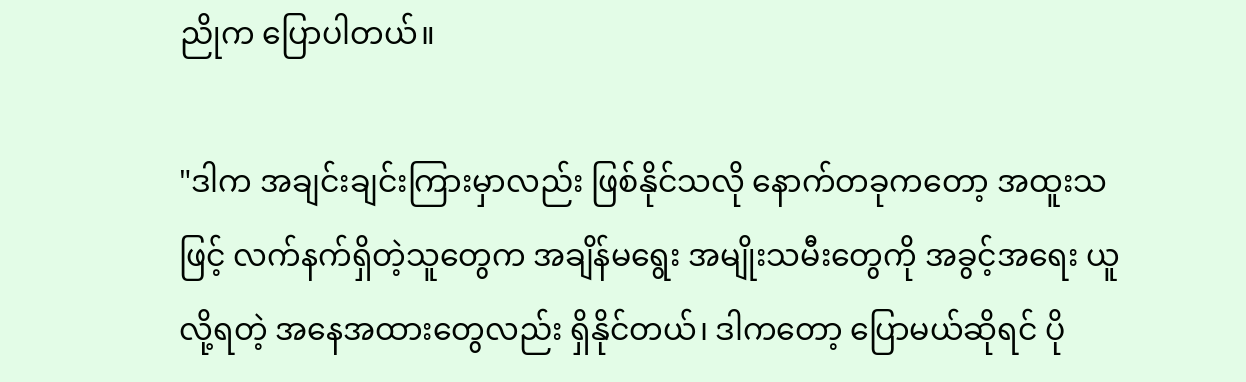ညိုက ပြောပါတယ်။

"ဒါက အချင်းချင်းကြားမှာလည်း ဖြစ်နိုင်သလို နောက်တခုကတော့ အထူးသဖြင့် လက်နက်ရှိတဲ့သူတွေက အချိန်မရွေး အမျိုးသမီးတွေကို အခွင့်အရေး ယူလို့ရတဲ့ အနေအထားတွေလည်း ရှိနိုင်တယ်၊ ဒါကတော့ ပြောမယ်ဆိုရင် ပို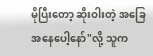မိုပြီးတော့ ဆိုးဝါးတဲ့ အခြေအနေပေါ့နော်"လို့ သူက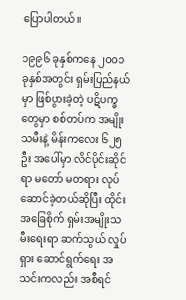ပြောပါတယ်။

၁၉၉၆ ခုနှစ်ကနေ ၂ဝဝ၁ ခုနှစ်အတွင်း ရှမ်းပြည်နယ်မှာ ဖြစ်ပွားခဲ့တဲ့ ပဋိပက္ခတွေမှာ စစ်တပ်က အမျိုးသမီးနဲ့ မိန်းကလေး ၆၂၅ဦး အပေါ်မှာ လိင်ပိုင်းဆိုင်ရာ မတော် မတရား လုပ်ဆောင်ခဲ့တယ်ဆိုပြီး ထိုင်းအခြေစိုက် ရှမ်းအမျိုးသမီးရေးရာ ဆက်သွယ် လှုပ်ရှား ဆောင်ရွက်ရေး အသင်းကလည်း အစီရင်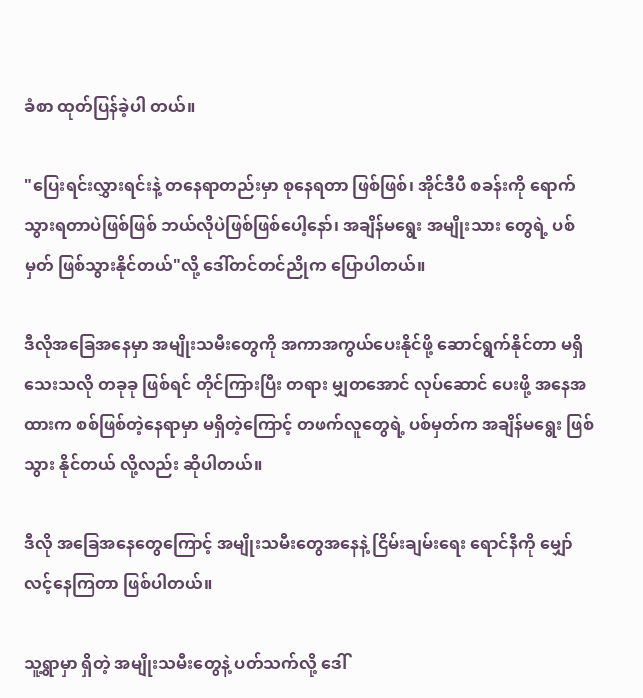ခံစာ ထုတ်ပြန်ခဲ့ပါ တယ်။

"ပြေးရင်းလွှားရင်းနဲ့ တနေရာတည်းမှာ စုနေရတာ ဖြစ်ဖြစ်၊ အိုင်ဒီပီ စခန်းကို ရောက်သွားရတာပဲဖြစ်ဖြစ် ဘယ်လိုပဲဖြစ်ဖြစ်ပေါ့နော်၊ အချိန်မရွေး အမျိုးသား တွေရဲ့ ပစ်မှတ် ဖြစ်သွားနိုင်တယ်"လို့ ဒေါ်တင်တင်ညိုက ပြောပါတယ်။

ဒီလိုအခြေအနေမှာ အမျိုးသမီးတွေကို အကာအကွယ်ပေးနိုင်ဖို့ ဆောင်ရွက်နိုင်တာ မရှိသေးသလို တခုခု ဖြစ်ရင် တိုင်ကြားပြီး တရား မျှတအောင် လုပ်ဆောင် ပေးဖို့ အနေအထားက စစ်ဖြစ်တဲ့နေရာမှာ မရှိတဲ့ကြောင့် တဖက်လူတွေရဲ့ ပစ်မှတ်က အချိန်မရွေး ဖြစ်သွား နိုင်တယ် လို့လည်း ဆိုပါတယ်။

ဒီလို အခြေအနေတွေကြောင့် အမျိုးသမီးတွေအနေနဲ့ ငြိမ်းချမ်းရေး ရောင်နီကို မျှော်လင့်နေကြတာ ဖြစ်ပါတယ်။

သူ့ရွာမှာ ရှိတဲ့ အမျိုးသမီးတွေနဲ့ ပတ်သက်လို့ ဒေါ်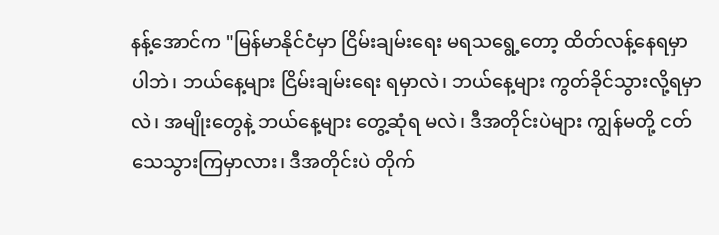နန့်အောင်က "မြန်မာနိုင်ငံမှာ ငြိမ်းချမ်းရေး မရသရွေ့တော့ ထိတ်လန့်နေရမှာပါဘဲ၊ ဘယ်နေ့များ ငြိမ်းချမ်းရေး ရမှာလဲ၊ ဘယ်နေ့များ ကွတ်ခိုင်သွားလို့ရမှာလဲ၊ အမျိုးတွေနဲ့ ဘယ်နေ့များ တွေ့ဆုံရ မလဲ၊ ဒီအတိုင်းပဲများ ကျွန်မတို့ ငတ်သေသွားကြမှာလား၊ ဒီအတိုင်းပဲ တိုက်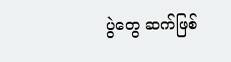ပွဲတွေ ဆက်ဖြစ်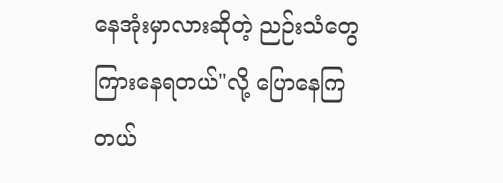နေအုံးမှာလားဆိုတဲ့ ညဉ်းသံတွေ ကြားနေရတယ်"လို့ ပြောနေကြ တယ်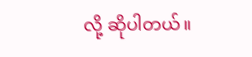လို့ ဆိုပါတယ်။